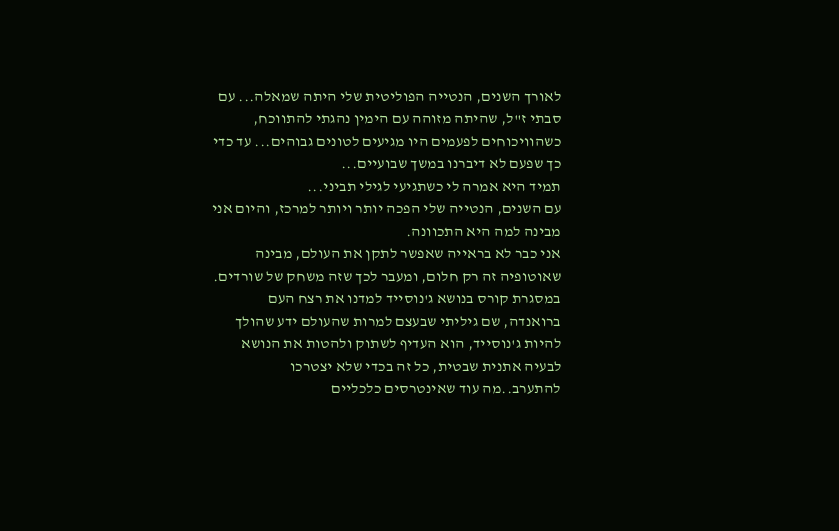לאורך השנים, הנטייה הפוליטית שלי היתה שמאלה... עם סבתי ז"ל, שהיתה מזוהה עם הימין נהגתי להתווכח, כשהוויכוחים לפעמים היו מגיעים לטונים גבוהים... עד כדי כך שפעם לא דיברנו במשך שבועיים...
תמיד היא אמרה לי כשתגיעי לגילי תביני...
עם השנים, הנטייה שלי הפכה יותר ויותר למרכז, והיום אני מבינה למה היא התכוונה.
אני כבר לא בראייה שאפשר לתקן את העולם, מבינה שאוטופיה זה רק חלום, ומעבר לכך שזה משחק של שורדים.
במסגרת קורס בנושא ג'נוסייד למדנו את רצח העם ברואנדה, שם גיליתי שבעצם למרות שהעולם ידע שהולך להיות ג'נוסייד, הוא העדיף לשתוק ולהטות את הנושא לבעיה אתנית שבטית, כל זה בכדי שלא יצטרכו להתערב..מה עוד שאינטרסים כלכליים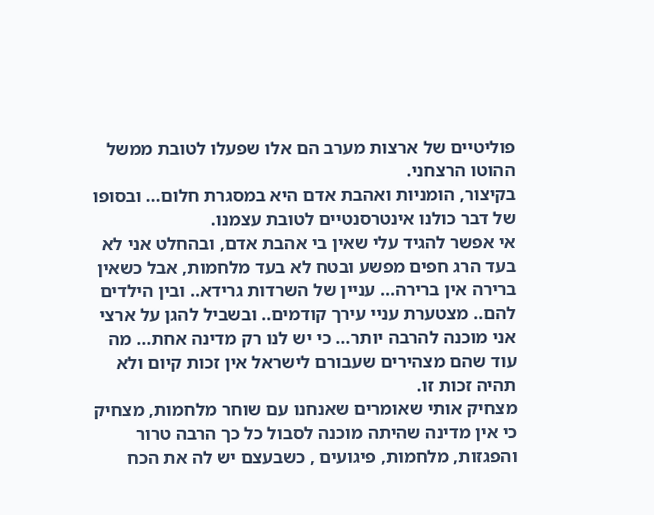פוליטיים של ארצות מערב הם אלו שפעלו לטובת ממשל ההוטו הרצחני.
בקיצור, הומניות ואהבת אדם היא במסגרת חלום... ובסופו של דבר כולנו אינטרסנטיים לטובת עצמנו.
אי אפשר להגיד עלי שאין בי אהבת אדם, ובהחלט אני לא בעד הרג חפים מפשע ובטח לא בעד מלחמות, אבל כשאין ברירה אין ברירה... עניין של השרדות גרידא.. ובין הילדים להם.. מצטערת עניי עירך קודמים.. ובשביל להגן על ארצי אני מוכנה להרבה יותר... כי יש לנו רק מדינה אחת... מה עוד שהם מצהירים שעבורם לישראל אין זכות קיום ולא תהיה זכות זו.
מצחיק אותי שאומרים שאנחנו עם שוחר מלחמות, מצחיק כי אין מדינה שהיתה מוכנה לסבול כל כך הרבה טרור והפגזות, מלחמות, פיגועים , כשבעצם יש לה את הכח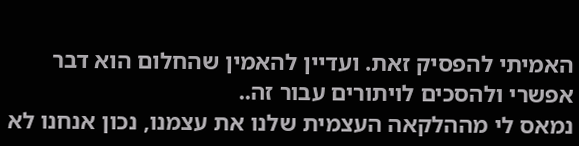האמיתי להפסיק זאת. ועדיין להאמין שהחלום הוא דבר אפשרי ולהסכים לויתורים עבור זה..
נמאס לי מההלקאה העצמית שלנו את עצמנו, נכון אנחנו לא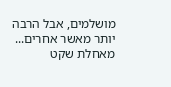מושלמים, אבל הרבה יותר מאשר אחרים...
מאחלת שקט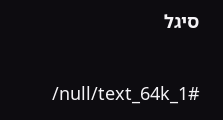סיגל

/null/text_64k_1#